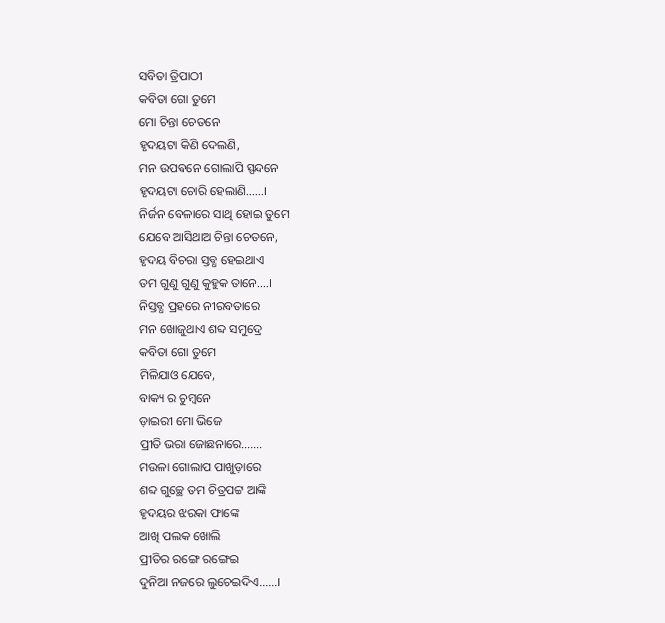ସବିତା ତ୍ରିପାଠୀ
କବିତା ଗୋ ତୁମେ
ମୋ ଚିନ୍ତା ଚେତନେ
ହୃଦୟଟା କିଣି ଦେଲଣି,
ମନ ଉପଵନେ ଗୋଲାପି ସ୍ପନ୍ଦନେ
ହୃଦୟଟା ଚୋରି ହେଲାଣି……।
ନିର୍ଜନ ବେଳାରେ ସାଥି ହୋଇ ତୁମେ
ଯେବେ ଆସିଥାଅ ଚିନ୍ତା ଚେତନେ,
ହୃଦୟ ବିଚରା ସ୍ତବ୍ଧ ହେଇଥାଏ
ତମ ଗୁଣୁ ଗୁଣୁ କୁହୁକ ତାନେ….।
ନିସ୍ତବ୍ଧ ପ୍ରହରେ ନୀରବତାରେ
ମନ ଖୋଜୁଥାଏ ଶବ୍ଦ ସମୁଦ୍ରେ
କବିତା ଗୋ ତୁମେ
ମିଳିଯାଓ ଯେବେ,
ବାକ୍ୟ ର ଚୁମ୍ବନେ
ଡ଼ାଇରୀ ମୋ ଭିଜେ
ପ୍ରୀତି ଭରା ଜୋଛନାରେ…….
ମଉଳା ଗୋଲାପ ପାଖୁଡ଼ାରେ
ଶବ୍ଦ ଗୁଚ୍ଛେ ତମ ଚିତ୍ରପଟ୍ଟ ଆଙ୍କି
ହୃଦୟର ଝରକା ଫାଙ୍କେ
ଆଖି ପଲକ ଖୋଲି
ପ୍ରୀତିର ରଙ୍ଗେ ରଙ୍ଗେଇ
ଦୁନିଆ ନଜରେ ଲୁଚେଇଦିଏ……।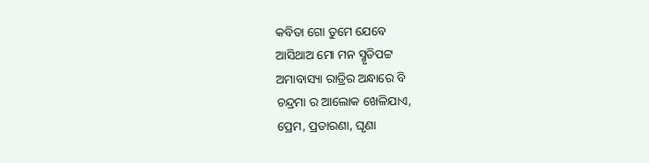କବିତା ଗୋ ତୁମେ ଯେବେ
ଆସିଥାଅ ମୋ ମନ ସ୍ମୃତିପଟ୍ଟ
ଅମାବାସ୍ୟା ରାତ୍ରିର ଅନ୍ଧାରେ ବି
ଚନ୍ଦ୍ରମା ର ଆଲୋକ ଖେଳିଯାଏ,
ପ୍ରେମ, ପ୍ରତାରଣା, ଘୃଣା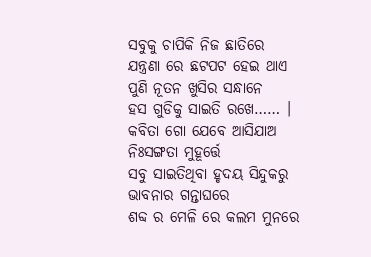ସବୁକୁ ଚାପିକି ନିଜ ଛାତିରେ
ଯନ୍ତ୍ରଣା ରେ ଛଟପଟ ହେଇ ଥାଏ
ପୁଣି ନୂତନ ଖୁସିର ସନ୍ଧାନେ
ହସ ଗୁଡିକୁ ସାଇତି ରଖେ…… ।
କବିତା ଗୋ ଯେବେ ଆସିଯାଅ
ନିଃସଙ୍ଗତା ମୁହୂର୍ତ୍ତେ
ସବୁ ସାଇତିଥିବା ହୃଦୟ ସିନ୍ଦୁକରୁ
ଭାବନାର ଗନ୍ତାଘରେ
ଶବ୍ଦ ର ମେଳି ରେ କଲମ ମୁନରେ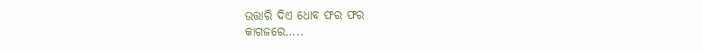ଉତ୍ତାରି ଦିଏ ଧୋବ ଫର ଫର
କାଗଜରେ…..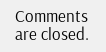Comments are closed.